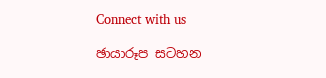Connect with us

ඡායාරූප සටහන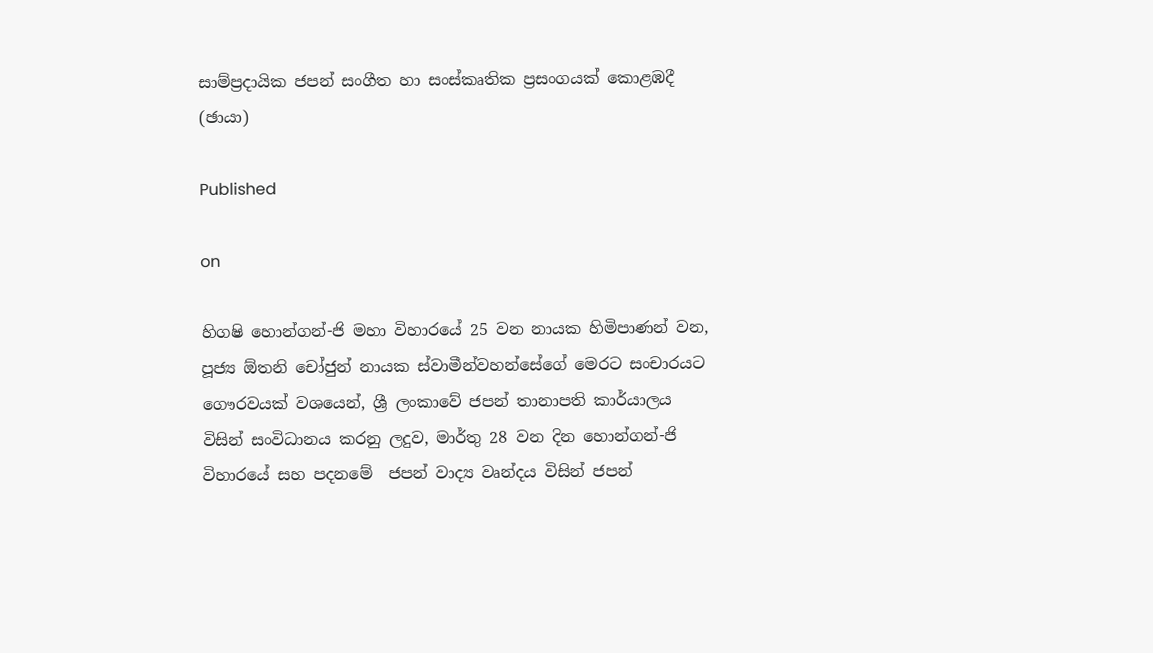සාම්ප්‍රදායික ජපන් සංගීත හා සංස්කෘතික ප්‍රසංගයක් කොළඹදී (ඡායා)

Published

on

හිගෂි හොන්ගන්-ජි මහා විහාරයේ 25 වන නායක හිමිපාණන් වන, පූජ්‍ය ඕතනි චෝජුන් නායක ස්වාමීන්වහන්සේගේ මෙරට සංචාරයට ගෞරවයක් වශයෙන්, ශ්‍රී ලංකාවේ ජපන් තානාපති කාර්යාලය විසින් සංවිධානය කරනු ලදුව, මාර්තු 28 වන දින හොන්ගන්-ජි විහාරයේ සහ පදනමේ  ජපන් වාද්‍ය වෘන්දය විසින් ජපන්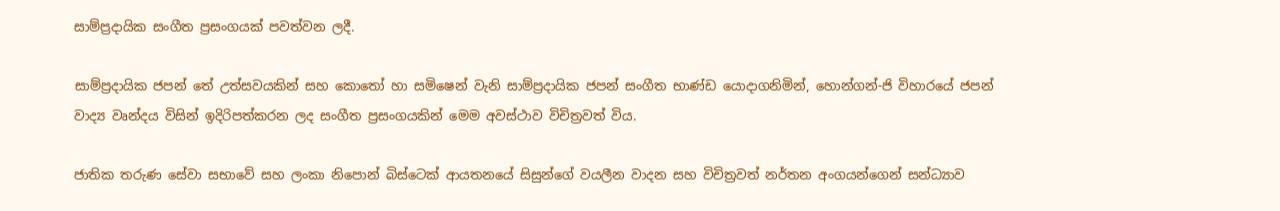සාම්ප්‍රදායික සංගීත ප්‍රසංගයක් පවත්වන ලදී.

සාම්ප්‍රදායික ජපන් තේ උත්සවයකින් සහ කොතෝ හා සමිෂෙන් වැනි සාම්ප්‍රදායික ජපන් සංගීත භාණ්ඩ යොදාගනිමින්, හොන්ගන්-ජි විහාරයේ ජපන් වාද්‍ය වෘන්දය විසින් ඉදිරිපත්කරන ලද සංගීත ප්‍රසංගයකින් ‌මෙම අවස්ථාව විචිත්‍රවත් විය.

ජාතික තරුණ සේවා සභාවේ සහ ලංකා නිපොන් බිස්ටෙක් ආයතනයේ සිසුන්ගේ වයලීන වාදන සහ විචිත්‍රවත් නර්තන අංගයන්ගෙන් සන්ධ්‍යාව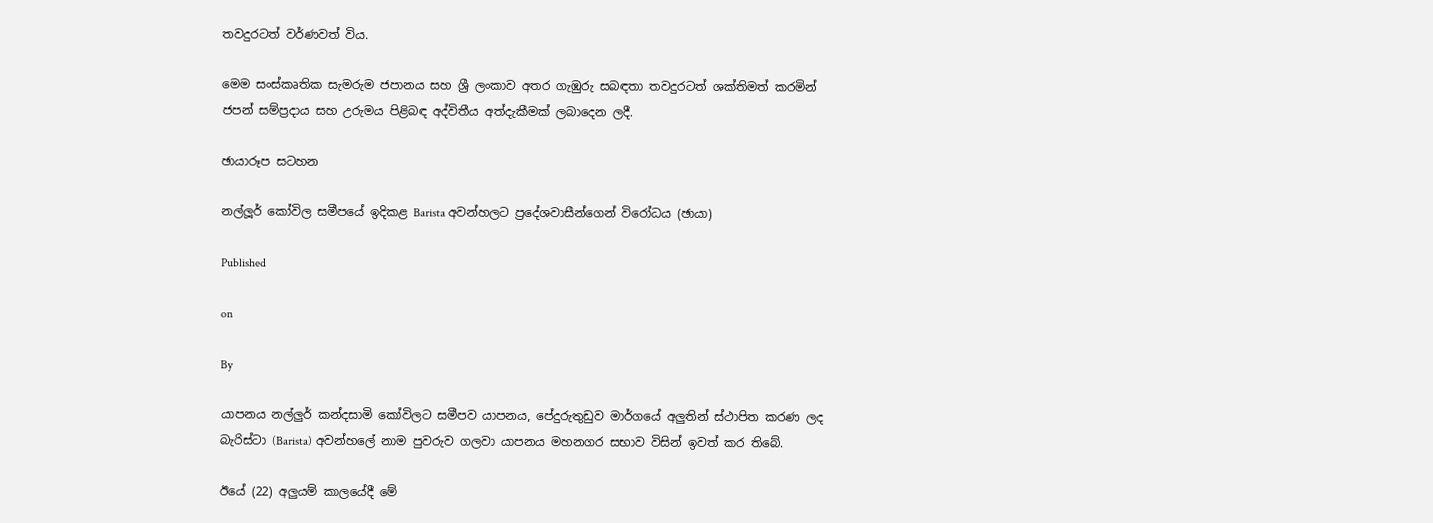තවදුරටත් වර්ණවත් විය.

මෙම සංස්කෘතික සැමරුම ජපානය සහ ශ්‍රී ලංකාව අතර ගැඹුරු සබඳතා තවදුරටත් ශක්තිමත් කරමින් ජපන් සම්ප්‍රදාය සහ උරුමය පිළිබඳ අද්විතීය අත්දැකීමක් ලබාදෙන ලදී.

ඡායාරූප සටහන

නල්ලූර් කෝවිල සමීපයේ ඉදිකළ Barista අවන්හලට ප්‍රදේශවාසීන්ගෙන් විරෝධය (ඡායා)

Published

on

By

යාපනය නල්ලුර් කන්දසාමි කෝවිලට සමීපව යාපනය, පේදුරුතුඩුව මාර්ගයේ අලුතින් ස්ථාපිත කරණ ලද බැරිස්ටා (Barista) අවන්හලේ නාම පුවරුව ගලවා යාපනය මහනගර සභාව විසින් ඉවත් කර තිබේ.

ඊයේ (22) අලුයම් කාලයේදී මේ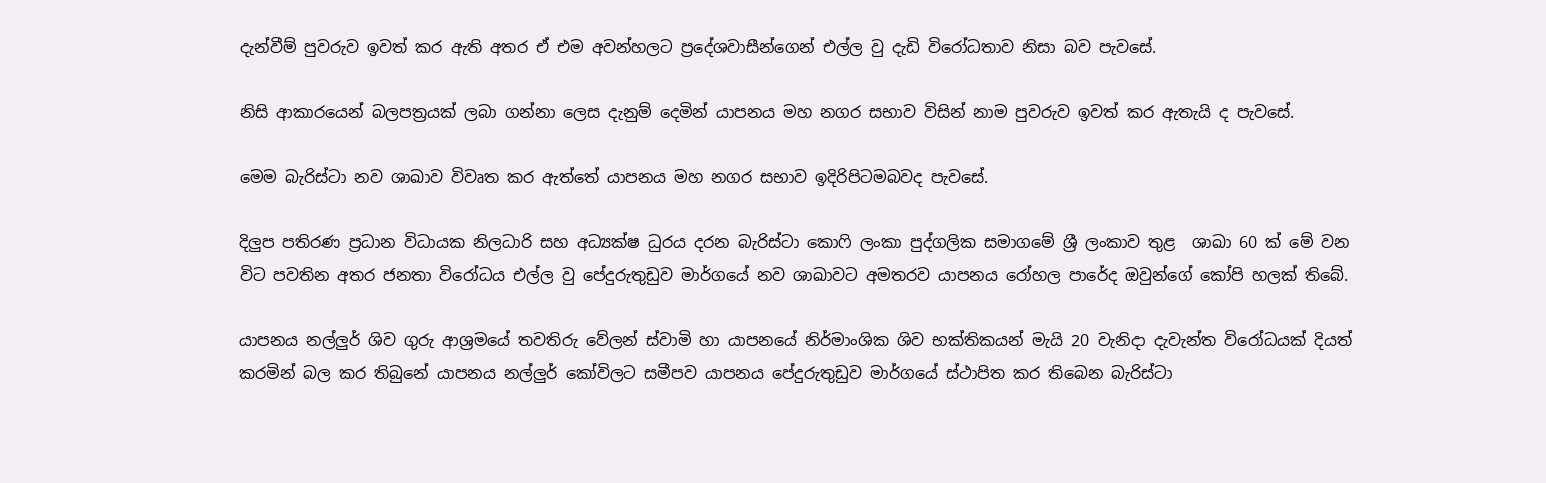දැන්වීම් පුවරුව ඉවත් කර ඇති අතර ඒ එම අවන්හලට ප්‍රදේශවාසීන්ගෙන් එල්ල වු දැඩි විරෝධතාව නිසා බව පැවසේ.

නිසි ආකාරයෙන් බලපත්‍රයක් ලබා ගන්නා ලෙස දැනුම් දෙමින් යාපනය මහ නගර සභාව විසින් නාම පුවරුව ඉවත් කර ඇතැයි ද පැවසේ.

මෙම බැරිස්ටා නව ශාඛාව විවෘත කර ඇත්තේ යාපනය මහ නගර සභාව ඉදිරිපිටමබවද පැවසේ.

දිලුප පතිරණ ප්‍රධාන විධායක නිලධාරි සහ අධ්‍යක්ෂ ධුරය දරන බැරිස්ටා කොෆි ලංකා පුද්ගලික සමාගමේ ශ්‍රී ලංකාව තුළ  ශාඛා 60 ක් මේ වන විට පවතින අතර ජනතා විරෝධය එල්ල වු පේදුරුතුඩුව මාර්ගයේ නව ශාඛාවට අමතරව යාපනය රෝහල පාරේද ඔවුන්ගේ කෝපි හලක් තිබේ.

යාපනය නල්ලුර් ශිව ගුරු ආශ්‍රමයේ තවතිරු වේලන් ස්වාමි හා යාපනයේ නිර්මාංශික ශිව භක්තිකයන් මැයි 20 වැනිදා දැවැන්ත විරෝධයක් දියත් කරමින් බල කර තිබුනේ යාපනය නල්ලුර් කෝවිලට සමීපව යාපනය පේදුරුතුඩුව මාර්ගයේ ස්ථාපිත කර තිබෙන බැරිස්ටා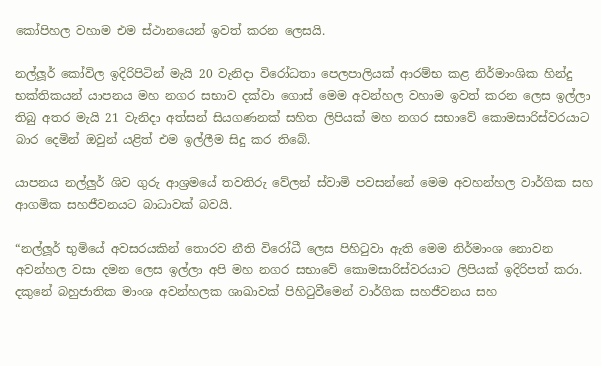කෝපිහල වහාම එම ස්ථානයෙන් ඉවත් කරන ලෙසයි.

නල්ලූර් කෝවිල ඉදිරිපිටින් මැයි 20 වැනිදා විරෝධතා පෙලපාලියක් ආරම්භ කළ නිර්මාංශික හින්දු භක්තිකයන් යාපනය මහ නගර සභාව දක්වා ගොස් මෙම අවන්හල වහාම ඉවත් කරන ලෙස ඉල්ලා තිබු අතර මැයි 21 වැනිදා අත්සන් සියගණනක් සහිත ලිපියක් මහ නගර සභාවේ කොමසාරිස්වරයාට බාර දෙමින් ඔවුන් යළිත් එම ඉල්ලීම සිදු කර තිබේ.

යාපනය නල්ලුර් ශිව ගුරු ආශ්‍රමයේ තවතිරු වේලන් ස්වාමි පවසන්නේ මෙම අවහන්හල වාර්ගික සහ ආගමික සහජීවනයට බාධාවක් බවයි.

“නල්ලූර් භුමියේ අවසරයකින් තොරව නීති විරෝධී ලෙස පිහිටුවා ඇති මෙම නිර්මාංශ නොවන අවන්හල වසා දමන ලෙස ඉල්ලා අපි මහ නගර සභාවේ කොමසාරිස්වරයාට ලිපියක් ඉදිරිපත් කරා. දකුනේ බහුජාතික මාංශ අවන්හලක ශාඛාවක් පිහිටුවීමෙන් වාර්ගික සහජීවනය සහ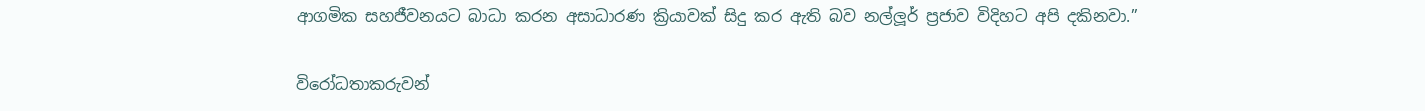ආගමික සහජීවනයට බාධා කරන අසාධාරණ ක්‍රියාවක් සිදු කර ඇති බව නල්ලූර් ප්‍රජාව විදිහට අපි දකිනවා.”

විරෝධතාකරුවන්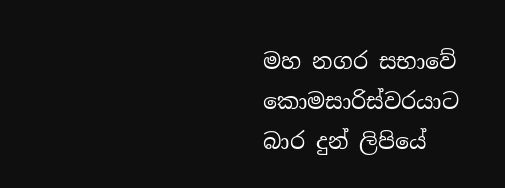මහ නගර සභාවේ කොමසාරිස්වරයාට බාර දුන් ලිපියේ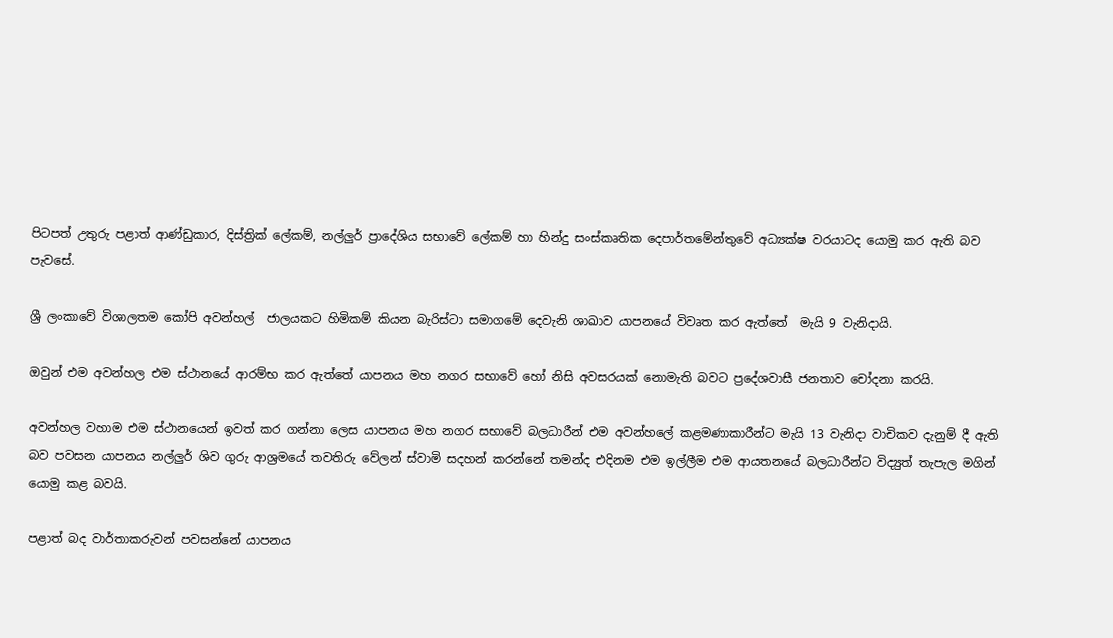පිටපත් උතුරු පළාත් ආණ්ඩුකාර, දිස්ත්‍රික් ලේකම්, නල්ලුර් ප්‍රාදේශිය සභාවේ ලේකම් හා හින්දු සංස්කෘතික දෙපාර්තමේන්තුවේ අධ්‍යක්ෂ වරයාටද යොමු කර ඇති බව පැවසේ.

ශ්‍රී ලංකාවේ විශාලතම කෝපි අවන්හල්  ජාලයකට හිමිකම් කියන බැරිස්ටා සමාගමේ දෙවැනි ශාඛාව යාපනයේ විවෘත කර ඇත්තේ  මැයි 9 වැනිදායි.

ඔවුන් එම අවන්හල එම ස්ථානයේ ආරම්භ කර ඇත්තේ යාපනය මහ නගර සභාවේ හෝ නිසි අවසරයක් නොමැති බවට ප්‍රදේශවාසී ජනතාව චෝදනා කරයි.

අවන්හල වහාම එම ස්ථානයෙන් ඉවත් කර ගන්නා ලෙස යාපනය මහ නගර සභාවේ බලධාරීන් එම අවන්හලේ කළමණාකාරීන්ට මැයි 13 වැනිදා වාචිකව දැනුම් දී ඇති බව පවසන යාපනය නල්ලුර් ශිව ගුරු ආශ්‍රමයේ තවතිරු වේලන් ස්වාමි සදහන් කරන්නේ තමන්ද එදිනම එම ඉල්ලීම එම ආයතනයේ බලධාරීන්ට විද්‍යුත් තැපැල මගින් යොමු කළ බවයි.

පළාත් බද වාර්තාකරුවන් පවසන්නේ යාපනය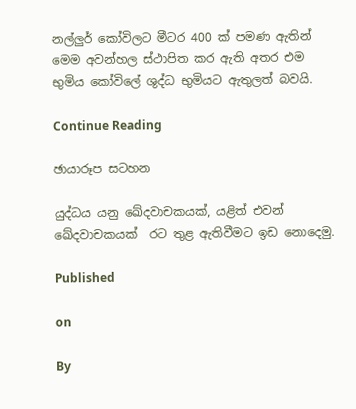නල්ලුර් කෝවිලට මීටර 400 ක් පමණ ඇතින් මෙම අවන්හල ස්ථාපිත කර ඇති අතර එම භුමිය කෝවිලේ ශුද්ධ භුමියට ඇතුලත් බවයි.

Continue Reading

ඡායාරූප සටහන

යුද්ධය යනු ඛේදවාචකයක්, යළිත් එවන් ඛේදවාචකයක්  රට තුළ ඇතිවීමට ඉඩ නොදෙමු.

Published

on

By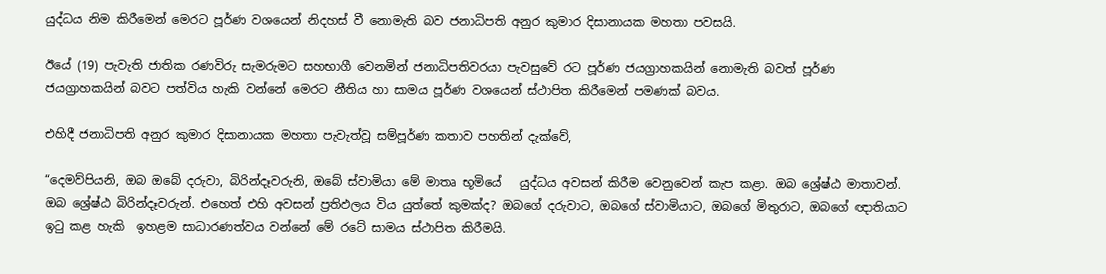යුද්ධය නිම කිරීමෙන් මෙරට පූර්ණ වශයෙන් නිදහස් වී නොමැති බව ජනාධිපති අනුර කුමාර දිසානායක මහතා පවසයි.

ඊයේ (19) පැවැති ජාතික රණවිරු සැමරුමට සහභාගී වෙනමින් ජනාධිපතිවරයා පැවසුවේ රට පූර්ණ ජයග්‍රාහකයින් නොමැති බවත් පූර්ණ ජයග්‍රාහකයින් බවට පත්විය හැකි වන්නේ මෙරට නීතිය හා සාමය පූර්ණ වශයෙන් ස්ථාපිත කිරීමෙන් පමණක් බවය.

එහිදී ජනාධිපති අනුර කුමාර දිසානායක මහතා පැවැත්වූ සම්පූර්ණ කතාව පහතින් දැක්වේ,

“දෙමව්පියනි, ඔබ ඔබේ දරුවා, බිරින්දෑවරුනි, ඔබේ ස්වාමියා මේ මාතෘ භූමියේ   යුද්ධය අවසන් කිරීම වෙනුවෙන් කැප කළා. ඔබ ශ්‍රේෂ්ඨ මාතාවන්. ඔබ ශ්‍රේෂ්ඨ බිරින්දෑවරුන්. එහෙත් එහි අවසන් ප්‍රතිඵලය විය යුත්තේ කුමක්ද? ඔබගේ දරුවාට, ඔබගේ ස්වාමියාට, ඔබගේ මිතුරාට, ඔබගේ ඥාතියාට ඉටු කළ හැකි  ඉහළම සාධාරණත්වය වන්නේ මේ රටේ සාමය ස්ථාපිත කිරීමයි.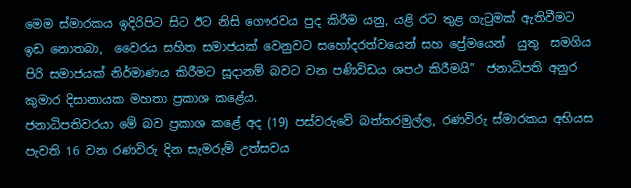මෙම ස්මාරකය ඉදිරිපිට සිට ඊට නිසි ගෞරවය පුද කිරීම යනු, යළි රට තුළ ගැටුමක් ඇතිවීමට ඉඩ නොතබා,  වෛරය සහිත සමාජයක් වෙනුවට සහෝදරත්වයෙන් සහ ප්‍රේමයෙන්  යුතු  සමගිය පිරි සමාජයක් නිර්මාණය කිරීමට සූදානම් බවට වන පණිවිඩය ශපථ කිරීමයි”  ජනාධිපති අනුර කුමාර දිසානායක මහතා ප්‍රකාශ කළේය.
ජනාධිපතිවරයා මේ බව ප්‍රකාශ කළේ අද (19) පස්වරුවේ බත්තරමුල්ල, රණවිරු ස්මාරකය අභියස පැවති 16 වන රණවිරු දින සැමරුම් උත්සවය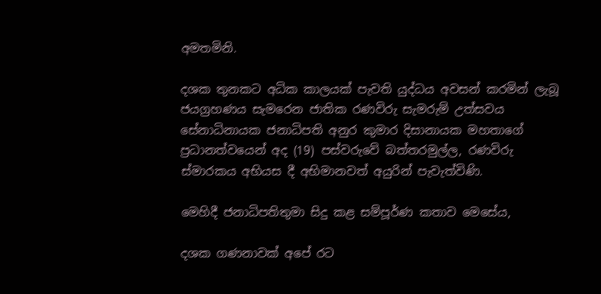අමතමිනි.

දශක තුනකට අධික කාලයක් පැවති යුද්ධය අවසන් කරමින් ලැබූ  ජයග්‍රහණය සැමරෙන ජාතික රණවිරු සැමරුම් උත්සවය සේනාධිනායක ජනාධිපති අනුර කුමාර දිසානායක මහතාගේ ප්‍රධානත්වයෙන් අද (19) පස්වරුවේ බත්තරමුල්ල, රණවිරු ස්මාරකය අභියස දී අභිමානවත් අයුරින් පැවැත්විණි.

මෙහිදී ජනාධිපතිතුමා සිදු කළ සම්පූර්ණ කතාව මෙසේය,

දශක ගණනාවක් අපේ රට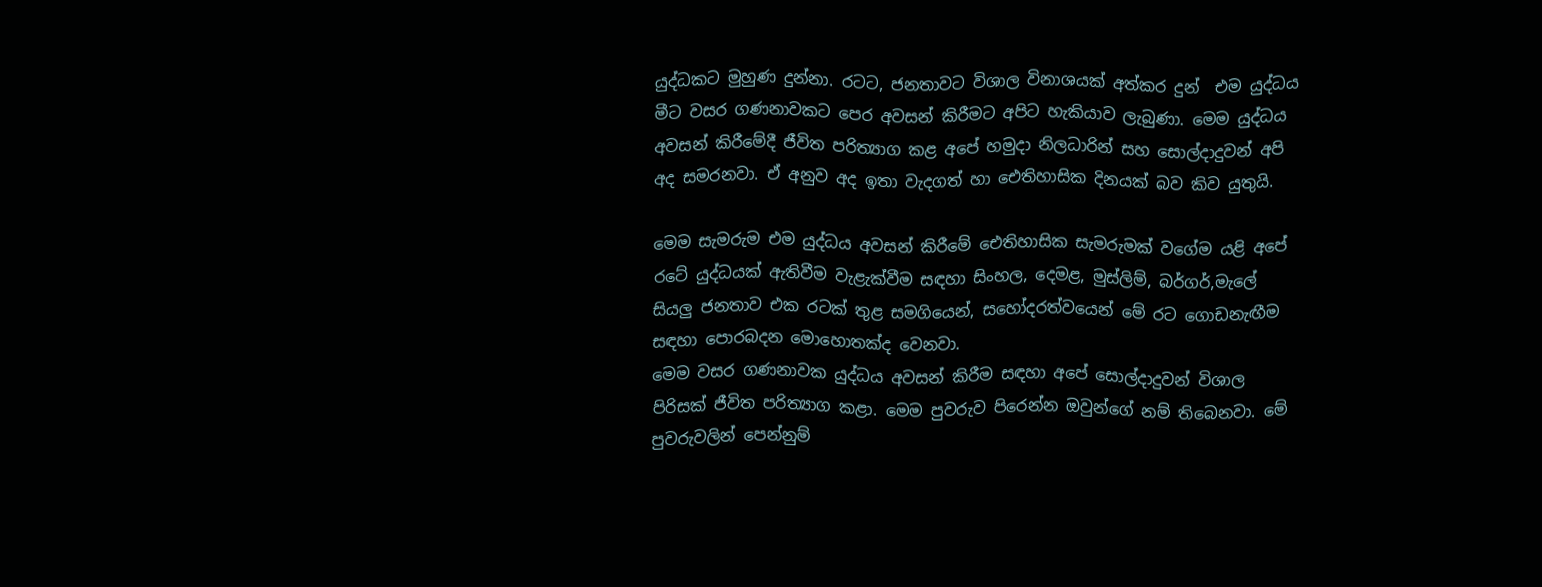යුද්ධකට මුහුණ දුන්නා. රටට, ජනතාවට විශාල විනාශයක් අත්කර දුන්  එම යුද්ධය  මීට වසර ගණනාවකට පෙර අවසන් කිරීමට අපිට හැකියාව ලැබුණා. මෙම යුද්ධය අවසන් කිරීමේදී ජීවිත පරිත්‍යාග කළ අපේ හමුදා නිලධාරින් සහ සොල්දාදුවන් අපි අද සමරනවා. ඒ අනුව අද ඉතා වැදගත් හා ඓතිහාසික දිනයක් බව කිව යුතුයි.

මෙම සැමරුම එම යුද්ධය අවසන් කිරීමේ ඓතිහාසික සැමරුමක් වගේම යළි අපේ රටේ යුද්ධයක් ඇතිවීම වැළැක්වීම සඳහා සිංහල, දෙමළ, මුස්ලිම්, බර්ගර්,මැලේ සියලු ජනතාව එක රටක් තුළ සමගියෙන්, සහෝදරත්වයෙන් මේ රට ගොඩනැඟීම සඳහා පොරබදන මොහොතක්ද වෙනවා.
මෙම වසර ගණනාවක යුද්ධය අවසන් කිරීම සඳහා අපේ සොල්දාදුවන් විශාල පිරිසක් ජීවිත පරිත්‍යාග කළා. මෙම පුවරුව පිරෙන්න ඔවුන්ගේ නම් තිබෙනවා. මේ පුවරුවලින් පෙන්නුම්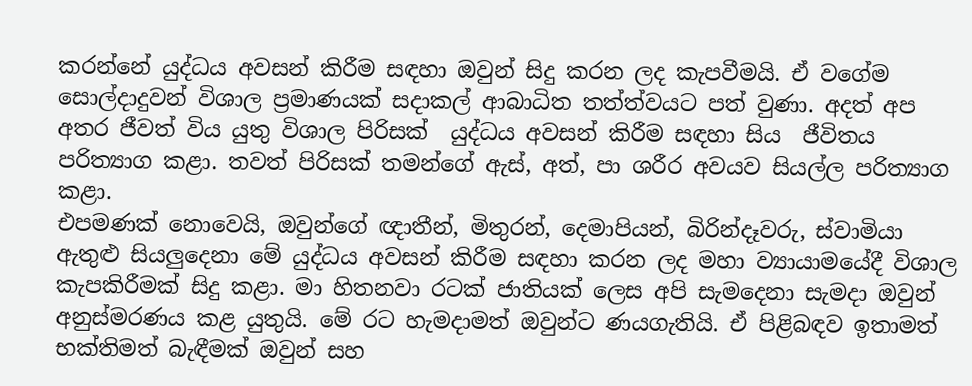කරන්නේ යුද්ධය අවසන් කිරීම සඳහා ඔවුන් සිදු කරන ලද කැපවීමයි. ඒ වගේම සොල්දාදුවන් විශාල ප්‍රමාණයක් සදාකල් ආබාධිත තත්ත්වයට පත් වුණා. අදත් අප අතර ජීවත් විය යුතු විශාල පිරිසක්  යුද්ධය අවසන් කිරීම සඳහා සිය  ජීවිතය පරිත්‍යාග කළා. තවත් පිරිසක් තමන්ගේ ඇස්, අත්, පා ශරීර අවයව සියල්ල පරිත්‍යාග කළා.
එපමණක් නොවෙයි, ඔවුන්ගේ ඥාතීන්, මිතුරන්, දෙමාපියන්, බිරින්දෑවරු, ස්වාමියා ඇතුළු සියලුදෙනා මේ යුද්ධය අවසන් කිරීම සඳහා කරන ලද මහා ව්‍යායාමයේදී විශාල කැපකිරීමක් සිදු කළා. මා හිතනවා රටක් ජාතියක් ලෙස අපි සැමදෙනා සැමදා ඔවුන් අනුස්මරණය කළ යුතුයි. මේ රට හැමදාමත් ඔවුන්ට ණයගැතියි. ඒ පිළිබඳව ඉතාමත් භක්තිමත් බැඳීමක් ඔවුන් සහ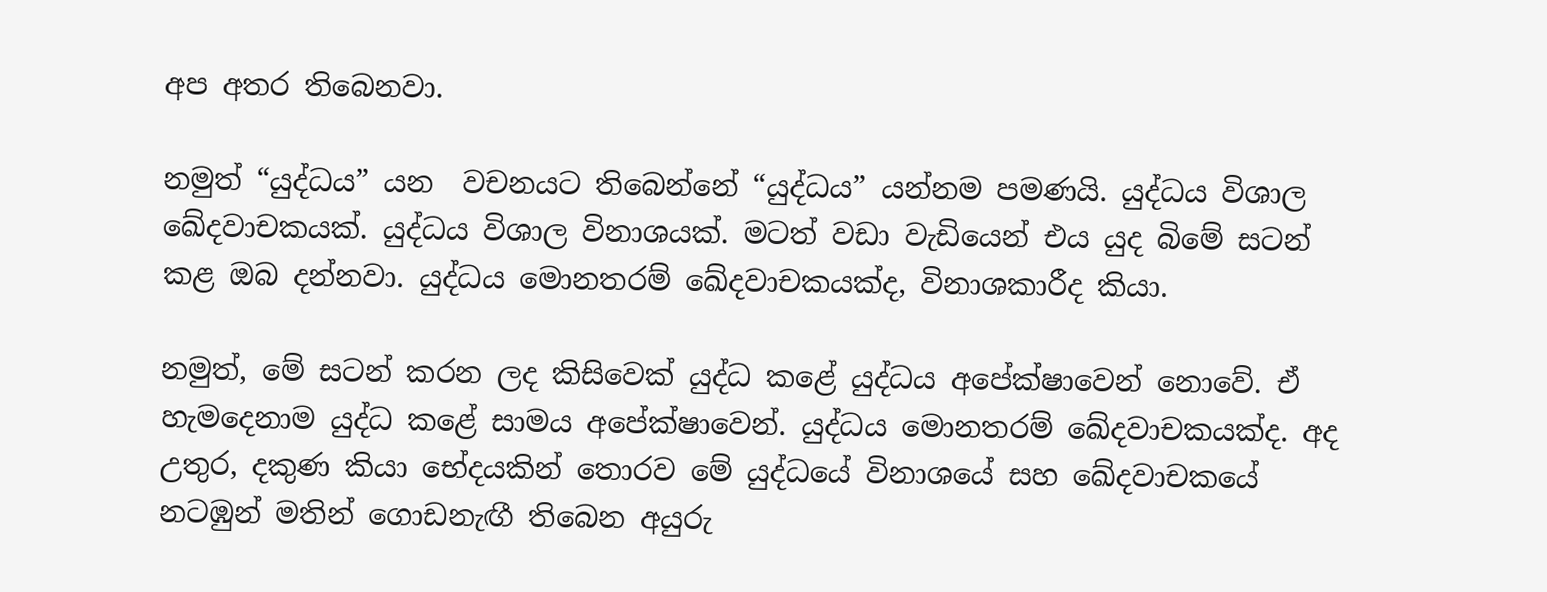අප අතර තිබෙනවා.

නමුත් “යුද්ධය” යන  වචනයට තිබෙන්නේ “යුද්ධය” යන්නම පමණයි. යුද්ධය විශාල ඛේදවාචකයක්. යුද්ධය විශාල විනාශයක්. මටත් වඩා වැඩියෙන් එය යුද බිමේ සටන් කළ ඔබ දන්නවා. යුද්ධය මොනතරම් ඛේදවාචකයක්ද, විනාශකාරීද කියා.

නමුත්, මේ සටන් කරන ලද කිසිවෙක් යුද්ධ කළේ යුද්ධය අපේක්ෂාවෙන් නොවේ. ඒ හැමදෙනාම යුද්ධ කළේ සාමය අපේක්ෂාවෙන්. යුද්ධය මොනතරම් ඛේදවාචකයක්ද. අද උතුර, දකුණ කියා භේදයකින් තොරව මේ යුද්ධයේ විනාශයේ සහ ඛේදවාචකයේ නටඹුන් මතින් ගොඩනැඟී තිබෙන අයුරු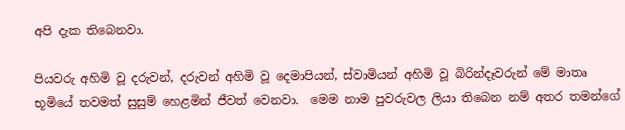අපි දැක තිබෙනවා.

පියවරු අහිමි වූ දරුවන්, දරුවන් අහිමි වූ දෙමාපියන්, ස්වාමියන් අහිමි වූ බිරින්දෑවරුන් මේ මාතෘ භූමියේ තවමත් සුසුම් හෙළමින් ජීවත් වෙනවා.  මෙම නාම පුවරුවල ලියා තිබෙන නම් අතර තමන්ගේ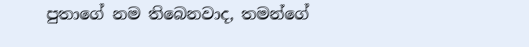පුතාගේ නම තිබෙනවාද, තමන්ගේ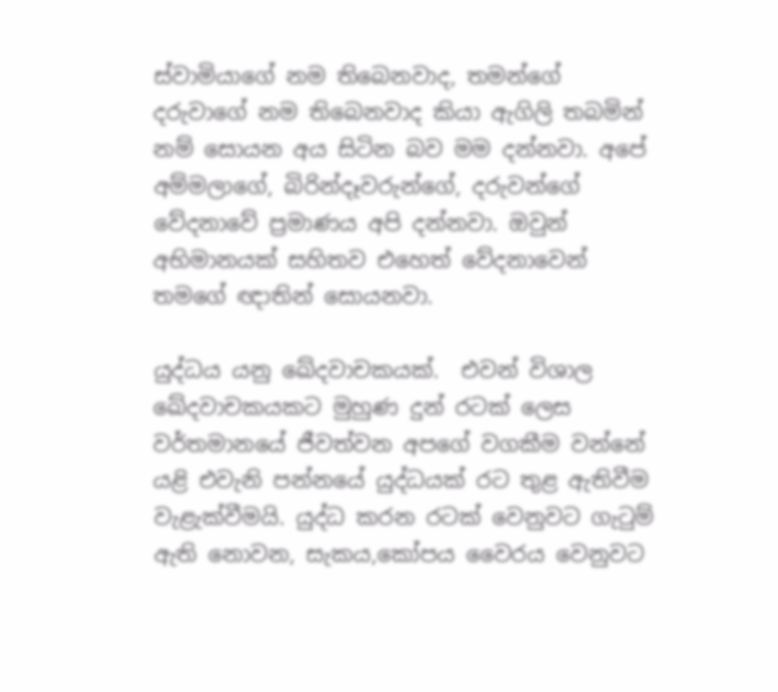ස්වාමියාගේ නම තිබෙනවාද, තමන්ගේ දරුවාගේ නම තිබෙනවාද කියා ඇගිලි තබමින් නම් සොයන අය සිටින බව මම දන්නවා. අපේ අම්මලාගේ, බිරින්දෑවරුන්ගේ, දරුවන්ගේ වේදනාවේ ප්‍රමාණය අපි දන්නවා. ඔවුන් අභිමානයක් සහිතව එහෙත් වේදනාවෙන් තමගේ ඥාතින් සොයනවා.

යුද්ධය යනු ඛේදවාචකයක්.  එවන් විශාල ඛේදවාචකයකට මුහුණ දුන් රටක් ලෙස වර්තමානයේ ජීවත්වන අපගේ වගකීම වන්නේ යළි එවැනි පන්නයේ යුද්ධයක් රට තුළ ඇතිවීම වැළැක්වීමයි. යුද්ධ කරන රටක් වෙනුවට ගැටුම් ඇති නොවන, සැකය,කෝපය වෛරය වෙනුවට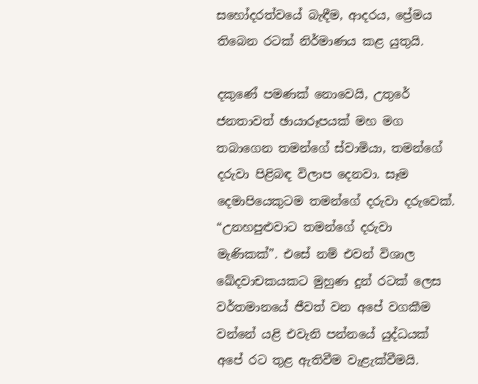සහෝදරත්වයේ බැඳීම, ආදරය, ප්‍රේමය තිබෙන රටක් නිර්මාණය කළ යුතුයි.

දකුණේ පමණක් නොවෙයි, උතුරේ ජනතාවත් ඡායාරූපයක් මහ මග තබාගෙන තමන්ගේ ස්වාමියා, තමන්ගේ දරුවා පිළිබඳ විලාප දෙනවා. සෑම දෙමාපියෙකුටම තමන්ගේ දරුවා දරුවෙක්. “උනහපුළුවාට තමන්ගේ දරුවා මැණිකක්”. එසේ නම් එවන් විශාල ඛේදවාචකයකට මුහුණ දුන් රටක් ලෙස වර්තමානයේ ජීවත් වන අපේ වගකීම වන්නේ යළි එවැනි පන්නයේ යුද්ධයක් අපේ රට තුළ ඇතිවීම වැළැක්වීමයි.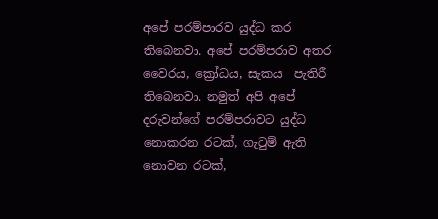අපේ පරම්පාරව යුද්ධ කර තිබෙනවා. අපේ පරම්පරාව අතර වෛරය, ක්‍රෝධය, සැකය  පැතිරී තිබෙනවා. නමුත් අපි අපේ දරුවන්ගේ පරම්පරාවට යුද්ධ නොකරන රටක්, ගැටුම් ඇති නොවන රටක්,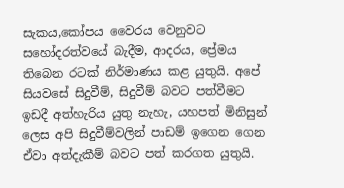සැකය,කෝපය වෛරය වෙනුවට සහෝදරත්වයේ බැදීම, ආදරය, ප්‍රේමය තිබෙන රටක් නිර්මාණය කළ යුතුයි. අපේ සියවසේ සිදුවීම්, සිදුවීම් බවට පත්වීමට ඉඩදී අත්හැරිය යුතු නැහැ, යහපත් මිනිසුන් ලෙස අපි සිදුවීම්වලින් පාඩම් ඉගෙන ගෙන ඒවා අත්දැකීම් බවට පත් කරගත යුතුයි.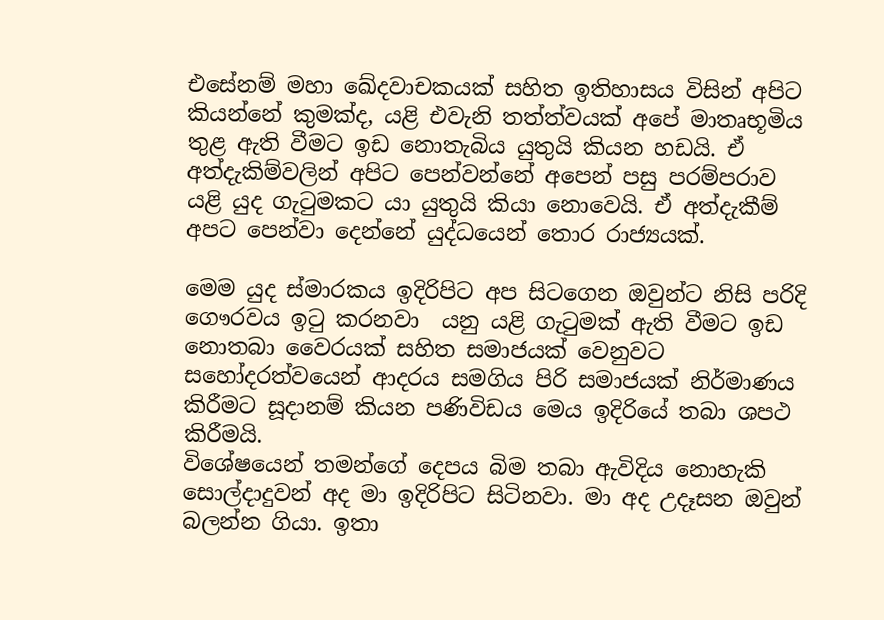එසේනම් මහා ඛේදවාචකයක් සහිත ඉතිහාසය විසින් අපිට කියන්නේ කුමක්ද, යළි එවැනි තත්ත්වයක් අපේ මාතෘභූමිය තුළ ඇති වීමට ඉඩ නොතැබිය යුතුයි කියන හඩයි. ඒ අත්දැකිම්වලින් අපිට පෙන්වන්නේ අපෙන් පසු පරම්පරාව යළි යුද ගැටුමකට යා යුතුයි කියා නොවෙයි. ඒ අත්දැකීම් අපට පෙන්වා දෙන්නේ යුද්ධයෙන් තොර රාජ්‍යයක්.

මෙම යුද ස්මාරකය ඉදිරිපිට අප සිටගෙන ඔවුන්ට නිසි පරිදි ගෞරවය ඉටු කරනවා  යනු යළි ගැටුමක් ඇති වීමට ඉඩ නොතබා වෛරයක් සහිත සමාජයක් වෙනුවට සහෝදරත්වයෙන් ආදරය සමගිය පිරි සමාජයක් නිර්මාණය කිරීමට සූදානම් කියන පණිවිඩය මෙය ඉදිරියේ තබා ශපථ කිරීමයි.
විශේෂයෙන් තමන්ගේ දෙපය බිම තබා ඇවිදිය නොහැකි සොල්දාදුවන් අද මා ඉදිරිපිට සිටිනවා. මා අද උදෑසන ඔවුන් බලන්න ගියා. ඉතා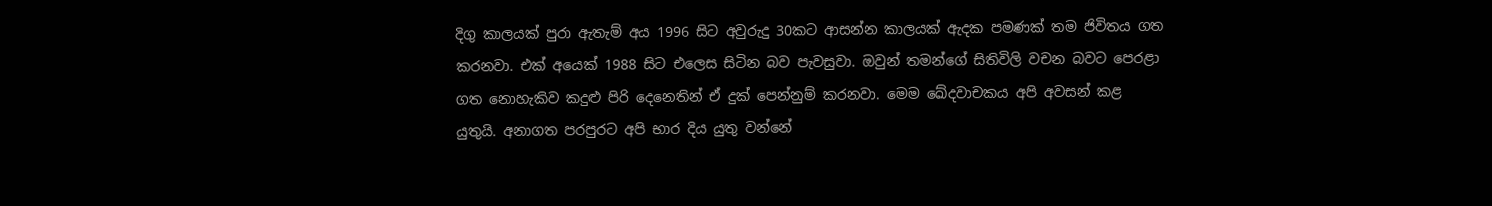දිගු කාලයක් පුරා ඇතැම් අය 1996 සිට අවුරුදු 30කට ආසන්න කාලයක් ඇදක පමණක් තම ජිවිතය ගත කරනවා. එක් අයෙක් 1988 සිට එලෙස සිටින බව පැවසුවා. ඔවුන් තමන්ගේ සිතිවිලි වචන බවට පෙරළා ගත නොහැකිව කදුළු පිරි දෙනෙතින් ඒ දුක් පෙන්නුම් කරනවා. මෙම ඛේදවාචකය අපි අවසන් කළ යුතුයි. අනාගත පරපුරට අපි භාර දිය යුතු වන්නේ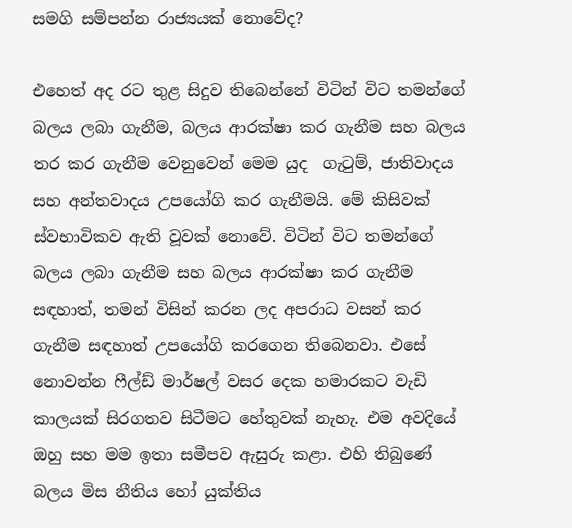සමගි සම්පන්න රාජ්‍යයක් නොවේද?

එහෙත් අද රට තුළ සිදුව තිබෙන්නේ විටින් විට තමන්ගේ බලය ලබා ගැනීම, බලය ආරක්ෂා කර ගැනීම සහ බලය තර කර ගැනීම වෙනුවෙන් මෙම යුද  ගැටුම්, ජාතිවාදය සහ අන්තවාදය උපයෝගි කර ගැනීමයි. මේ කිසිවක් ස්වභාවිකව ඇති වූවක් නොවේ. විටින් විට තමන්ගේ බලය ලබා ගැනීම සහ බලය ආරක්ෂා කර ගැනීම සඳහාත්, තමන් විසින් කරන ලද අපරාධ වසන් කර ගැනීම සඳහාත් උපයෝගි කරගෙන තිබෙනවා. එසේ නොවන්න ෆීල්ඩ් මාර්ෂල් වසර දෙක හමාරකට වැඩි කාලයක් සිරගතව සිටීමට හේතුවක් නැහැ. එම අවදියේ ඔහු සහ මම ඉතා සමීපව ඇසුරු කළා. එහි තිබුණේ බලය මිස නීතිය හෝ යුක්තිය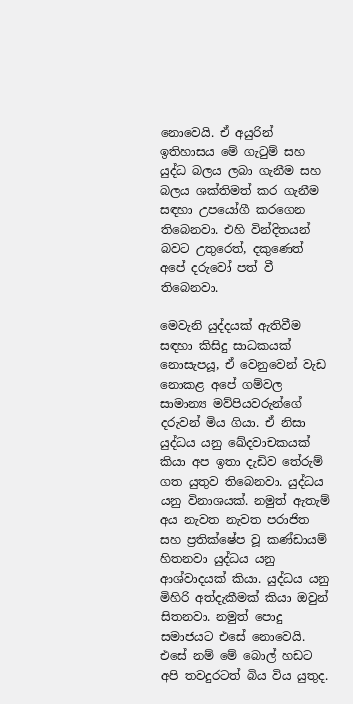නොවෙයි. ඒ අයුරින් ඉතිහාසය මේ ගැටුම් සහ යුද්ධ බලය ලබා ගැනීම සහ බලය ශක්තිමත් කර ගැනීම සඳහා උපයෝගී කරගෙන තිබෙනවා. එහි වින්දිතයන් බවට උතුරෙත්, දකුණෙත් අපේ දරුවෝ පත් වී තිබෙනවා.

මෙවැනි යුද්දයක් ඇතිවීම සඳහා කිසිදු සාධකයක් නොසැපයූ, ඒ වෙනුවෙන් වැඩ නොකළ අපේ ගම්වල සාමාන්‍ය මව්පියවරුන්ගේ දරුවන් මිය ගියා. ඒ නිසා යුද්ධය යනු ඛේදවාචකයක් කියා අප ඉතා දැඩිව තේරුම් ගත යුතුව තිබෙනවා. යුද්ධය යනු විනාශයක්. නමුත් ඇතැම් අය නැවත නැවත පරාජිත සහ ප්‍රතික්ෂේප වූ කණ්ඩායම් හිතනවා යුද්ධය යනු ආශ්වාදයක් කියා. යුද්ධය යනු මිහිරි අත්දැකීමක් කියා ඔවුන් සිතනවා. නමුත් පොදු සමාජයට එසේ නොවෙයි. එසේ නම් මේ බොල් හඩට අපි තවදුරටත් බිය විය යුතුද.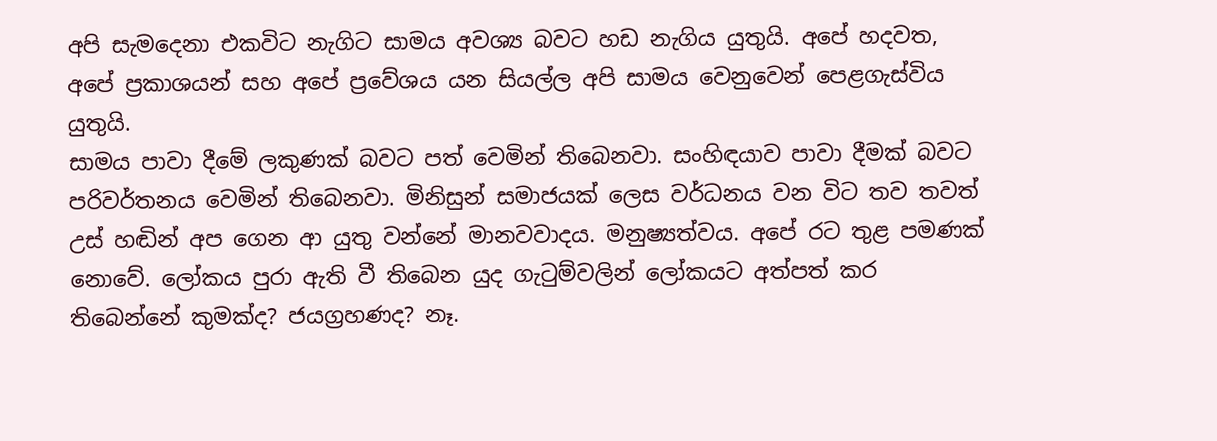අපි සැමදෙනා එකවිට නැගිට සාමය අවශ්‍ය බවට හඩ නැගිය යුතුයි. අපේ හදවත, අපේ ප්‍රකාශයන් සහ අපේ ප්‍රවේශය යන සියල්ල අපි සාමය වෙනුවෙන් පෙළගැස්විය යුතුයි.
සාමය පාවා දීමේ ලකුණක් බවට පත් වෙමින් තිබෙනවා. සංහිඳයාව පාවා දීමක් බවට පරිවර්තනය වෙමින් තිබෙනවා. මිනිසුන් සමාජයක් ලෙස වර්ධනය වන විට තව තවත් උස් හඬින් අප ගෙන ආ යුතු වන්නේ මානවවාදය. මනුෂ්‍යත්වය. අපේ රට තුළ පමණක් නොවේ. ලෝකය පුරා ඇති වී තිබෙන යුද ගැටුම්වලින් ලෝකයට අත්පත් කර තිබෙන්නේ කුමක්ද? ජයග්‍රහණද? නෑ.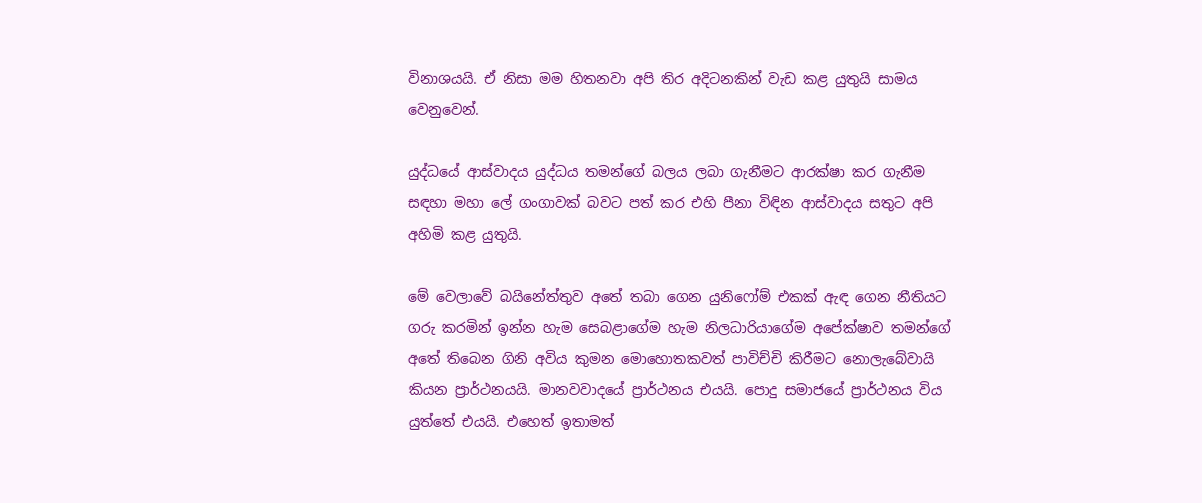විනාශයයි. ඒ නිසා මම හිතනවා අපි තිර අදිටනකින් වැඩ කළ යුතුයි සාමය වෙනුවෙන්.

යුද්ධයේ ආස්වාදය යුද්ධය තමන්ගේ බලය ලබා ගැනීමට ආරක්ෂා කර ගැනීම සඳහා මහා ලේ ගංගාවක් බවට පත් කර එහි පීනා විඳින ආස්වාදය සතුට අපි අහිමි කළ යුතුයි.

මේ වෙලාවේ බයිනේත්තුව අතේ තබා ගෙන යුනිෆෝම් එකක් ඇඳ ගෙන නීතියට ගරු කරමින් ඉන්න හැම සෙබළාගේම හැම නිලධාරියාගේම අපේක්ෂාව තමන්ගේ අතේ තිබෙන ගිනි අවිය කුමන මොහොතකවත් පාවිච්චි කිරීමට නොලැබේවායි කියන ප්‍රාර්ථනයයි. මානවවාදයේ ප්‍රාර්ථනය එයයි. පොදු සමාජයේ ප්‍රාර්ථනය විය යුත්තේ එයයි. එහෙත් ඉතාමත්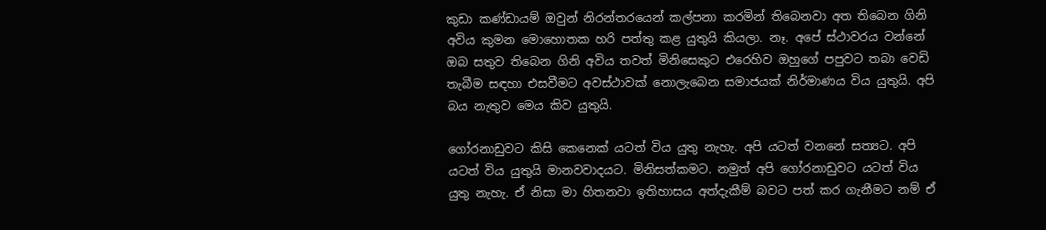කුඩා කණ්ඩායම් ඔවුන් නිරන්තරයෙන් කල්පනා කරමින් තිබෙනවා අත තිබෙන ගිනි අවිය කුමන මොහොතක හරි පත්තු කළ යුතුයි කියලා. නෑ. අපේ ස්ථාවරය වන්නේ ඔබ සතුව තිබෙන ගිනි අවිය තවත් මිනිසෙකුට එරෙහිව ඔහුගේ පපුවට තබා වෙඩි තැබීම සඳහා එසවීමට අවස්ථාවක් නොලැබෙන සමාජයක් නිර්මාණය විය යුතුයි. අපි බය නැතුව මෙය කිව යුතුයි.

ගෝරනාඩුවට කිසි කෙනෙක් යටත් විය යුතු නැහැ. අපි යටත් වනනේ සත්‍යට. අපි යටත් විය යුතුයි මානවවාදයට. මිනිසත්කමට. නමුත් අපි ගෝරනාඩුවට යටත් විය යුතු නැහැ. ඒ නිසා මා හිතනවා ඉතිහාසය අත්දැකීම් බවට පත් කර ගැනීමට නම් ඒ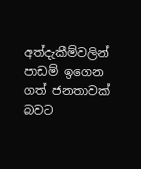අත්දැකීම්වලින් පාඩම් ඉගෙන ගත් ජනතාවක් බවට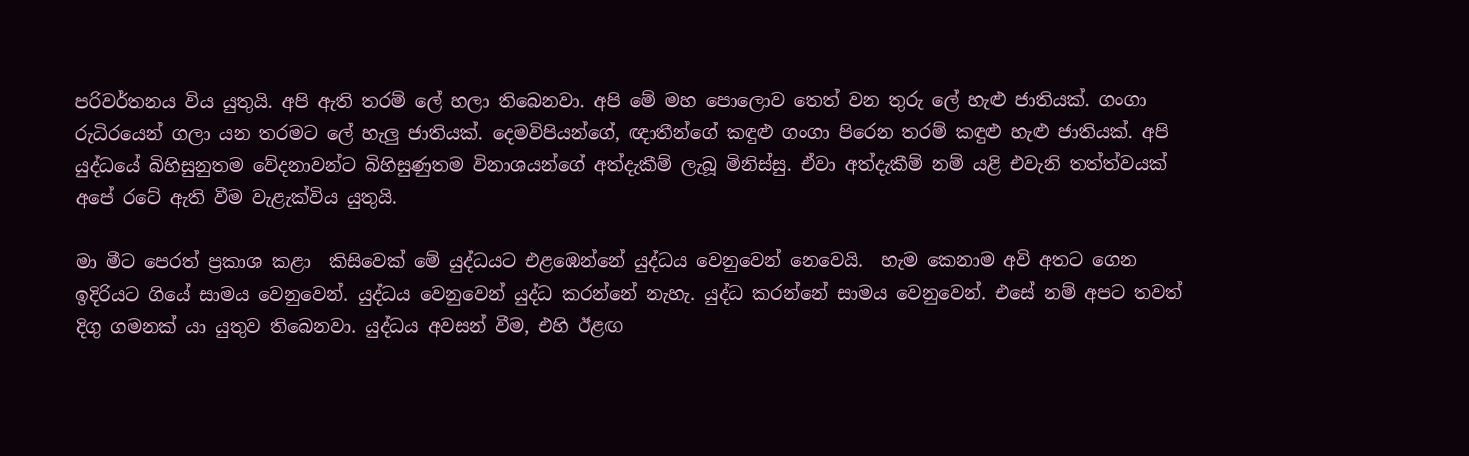පරිවර්තනය විය යුතුයි. අපි ඇති තරම් ලේ හලා තිබෙනවා. අපි මේ මහ පොලොව තෙත් වන තුරු ලේ හැළු ජාතියක්. ගංගා රුධිරයෙන් ගලා යන තරමට ලේ හැලු ජාතියක්. දෙමවිපියන්ගේ, ඥාතීන්ගේ කඳුළු ගංගා පිරෙන තරම් කඳුළු හැළු ජාතියක්. අපි යුද්ධයේ බිහිසුනුතම වේදනාවන්ට බිහිසුණුතම විනාශයන්ගේ අත්දැකීම් ලැබූ මිනිස්සු. ඒවා අත්දැකීම් නම් යළි එවැනි තත්ත්වයක් අපේ රටේ ඇති වීම වැළැක්විය යුතුයි.

මා මීට පෙරත් ප්‍රකාශ කළා  කිසිවෙක් මේ යුද්ධයට එළඹෙන්නේ යුද්ධය වෙනුවෙන් නෙවෙයි.  හැම කෙනාම අවි අතට ගෙන ඉදිරියට ගියේ සාමය වෙනුවෙන්. යුද්ධය වෙනුවෙන් යුද්ධ කරන්නේ නැහැ. යුද්ධ කරන්නේ සාමය වෙනුවෙන්. එසේ නම් අපට තවත් දිගු ගමනක් යා යුතුව තිබෙනවා. යුද්ධය අවසන් වීම, එහි ඊළඟ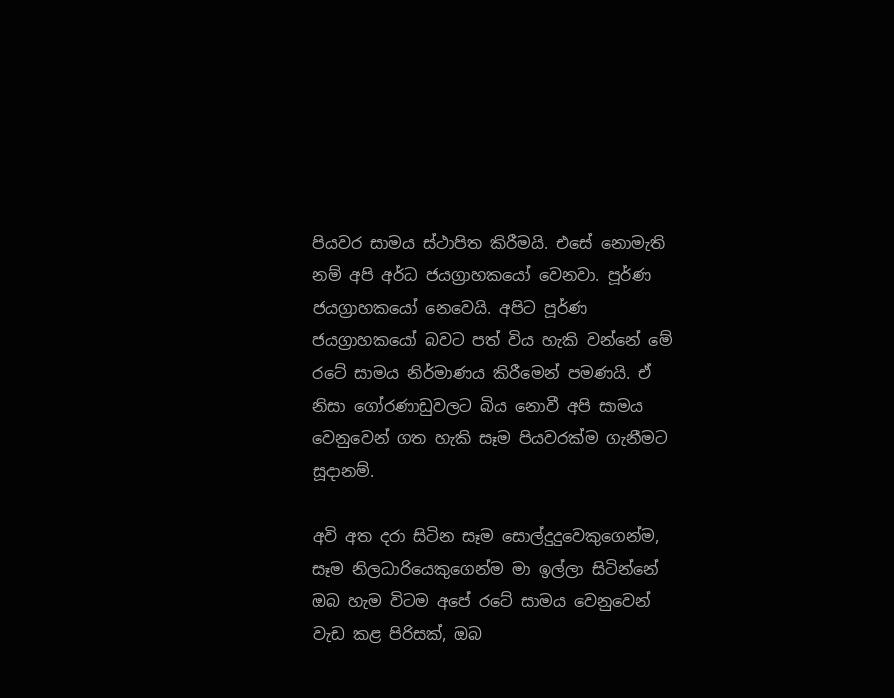පියවර සාමය ස්ථාපිත කිරීමයි. එසේ නොමැති නම් අපි අර්ධ ජයග්‍රාහකයෝ වෙනවා. පූර්ණ ජයග්‍රාහකයෝ නෙවෙයි. අපිට පූර්ණ ජයග්‍රාහකයෝ බවට පත් විය හැකි වන්නේ මේ රටේ සාමය නිර්මාණය කිරීමෙන් පමණයි. ඒ නිසා ගෝරණාඩුවලට බිය නොවී අපි සාමය වෙනුවෙන් ගත හැකි සෑම පියවරක්ම ගැනීමට සූදානම්.

අවි අත දරා සිටින සෑම සොල්දුදුවෙකුගෙන්ම, සෑම නිලධාරියෙකුගෙන්ම මා ඉල්ලා සිටින්නේ ඔබ හැම විටම අපේ රටේ සාමය වෙනුවෙන් වැඩ කළ පිරිසක්, ඔබ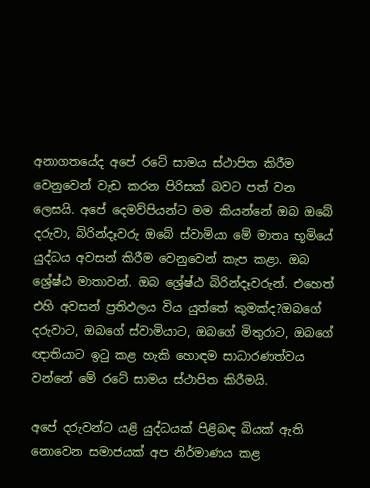අනාගතයේද අපේ රටේ සාමය ස්ථාපිත කිරීම වෙනුවෙන් වැඩ කරන පිරිසක් බවට පත් වන ලෙසයි. අපේ දෙමව්පියන්ට මම කියන්නේ ඔබ ඔබේ දරුවා, බිරින්දෑවරු ඔබේ ස්වාමියා මේ මාතෘ භූමියේ   යුද්ධය අවසන් කිරීම වෙනුවෙන් කැප කළා. ඔබ ශ්‍රේෂ්ඨ මාතාවන්. ඔබ ශ්‍රේෂ්ඨ බිරින්දෑවරුන්. එහෙත් එහි අවසන් ප්‍රතිඵලය විය යුත්තේ කුමක්ද?ඔබගේ දරුවාට, ඔබගේ ස්වාමියාට, ඔබගේ මිතුරාට, ඔබගේ ඥාතියාට ඉටු කළ හැකි හොඳම සාධාරණත්වය වන්නේ මේ රටේ සාමය ස්ථාපිත කිරීමයි.

අපේ දරුවන්ට යළි යුද්ධයක් පිළිබඳ බියක් ඇති නොවෙන සමාජයක් අප නිර්මාණය කළ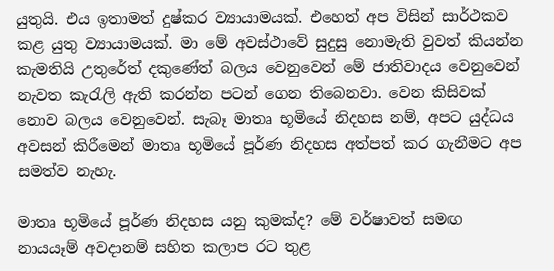යුතුයි. එය ඉතාමත් දුෂ්කර ව්‍යායාමයක්. එහෙත් අප විසින් සාර්ථකව කළ යුතු ව්‍යායාමයක්. මා මේ අවස්ථාවේ සුදුසු නොමැති වුවත් කියන්න කැමතියි උතුරේත් දකුණේත් බලය වෙනුවෙන් මේ ජාතිවාදය වෙනුවෙන් නැවත කැරැලි ඇති කරන්න පටන් ගෙන තිබෙනවා. වෙන කිසිවක් නොව බලය වෙනුවෙන්. සැබෑ මාතෘ භූමියේ නිදහස නම්, අපට යුද්ධය අවසන් කිරීමෙන් මාතෘ භූමියේ පූර්ණ නිදහස අත්පත් කර ගැනීමට අප සමත්ව නැහැ.

මාතෘ භූමියේ පූර්ණ නිදහස යනු කුමක්ද? මේ වර්ෂාවත් සමඟ නායයෑම් අවදානම් සහිත කලාප රට තුළ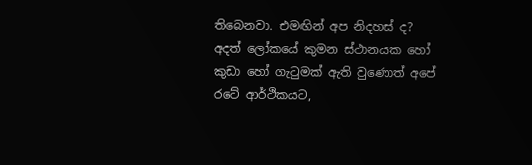තිබෙනවා. එමඟින් අප නිදහස් ද? අදත් ලෝකයේ කුමන ස්ථානයක හෝ කුඩා හෝ ගැටුමක් ඇති වුණොත් අපේ රටේ ආර්ථිකයට,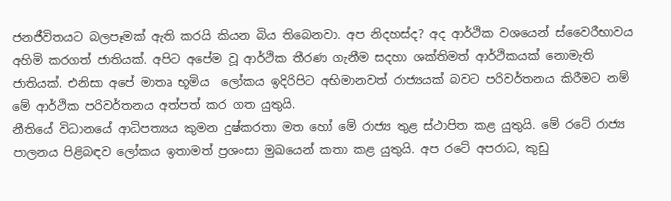ජනජීවිතයට බලපෑමක් ඇති කරයි කියන බිය තිබෙනවා. අප නිදහස්ද? අද ආර්ථික වශයෙන් ස්වෛරීභාවය අහිමි කරගත් ජාතියක්. අපිට අපේම වූ ආර්ථික තීරණ ගැනීම සදහා ශක්තිමත් ආර්ථිකයක් නොමැති ජාතියක්. එනිසා අපේ මාතෘ භූමිය  ලෝකය ඉදිරිපිට අභිමානවත් රාජ්‍යයක් බවට පරිවර්තනය කිරීමට නම් මේ ආර්ථික පරිවර්තනය අත්පත් කර ගත යුතුයි.
නීතියේ විධානයේ ආධිපත්‍යය කුමන දුෂ්කරතා මත හෝ මේ රාජ්‍ය තුළ ස්ථාපිත කළ යුතුයි. මේ රටේ රාජ්‍ය පාලනය පිළිබඳව ලෝකය ඉතාමත් ප්‍රශංසා මුඛයෙන් කතා කළ යුතුයි. අප රටේ අපරාධ, කුඩු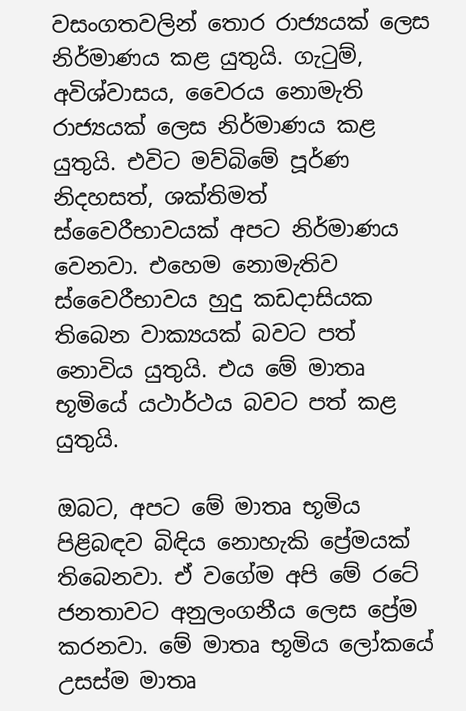වසංගතවලින් තොර රාජ්‍යයක් ලෙස නිර්මාණය කළ යුතුයි. ගැටුම්, අවිශ්වාසය, වෛරය නොමැති රාජ්‍යයක් ලෙස නිර්මාණය කළ යුතුයි. එවිට මව්බිමේ පූර්ණ නිදහසත්, ශක්තිමත් ස්වෛරීභාවයක් අපට නිර්මාණය වෙනවා. එහෙම නොමැතිව ස්වෛරීභාවය හුදු කඩදාසියක තිබෙන වාක්‍යයක් බවට පත් නොවිය යුතුයි. එය මේ මාතෘ භූමියේ යථාර්ථය බවට පත් කළ යුතුයි.

ඔබට, අපට මේ මාතෘ භූමිය පිළිබඳව බිඳිය නොහැකි ප්‍රේමයක් තිබෙනවා. ඒ වගේම අපි මේ රටේ ජනතාවට අනුලංගනීය ලෙස ප්‍රේම කරනවා. මේ මාතෘ භූමිය ලෝකයේ උසස්ම මාතෘ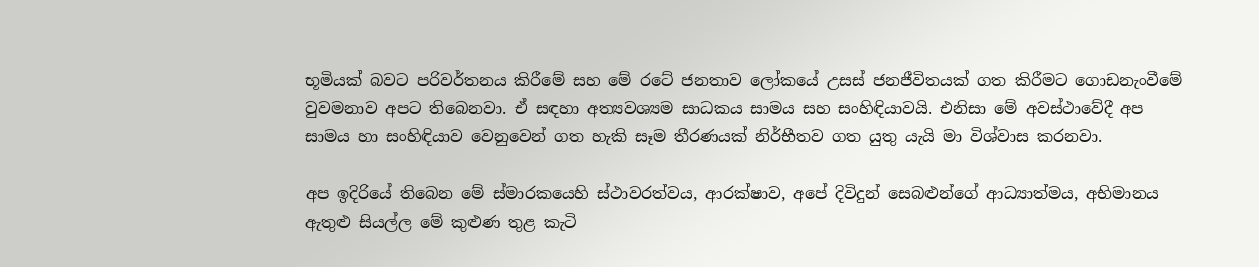භූමියක් බවට පරිවර්තනය කිරීමේ සහ මේ රටේ ජනතාව ලෝකයේ උසස් ජනජීවිතයක් ගත කිරීමට ගොඩනැංවීමේ වුවමනාව අපට තිබෙනවා. ඒ සඳහා අත්‍යවශ්‍යම සාධකය සාමය සහ සංහිඳියාවයි. එනිසා මේ අවස්ථාවේදී අප සාමය හා සංහිඳියාව වෙනුවෙන් ගත හැකි සෑම තීරණයක් නිර්භීතව ගත යුතු යැයි මා විශ්වාස කරනවා.

අප ඉදිරියේ තිබෙන මේ ස්මාරකයෙහි ස්ථාවරත්වය, ආරක්ෂාව, අපේ දිවිදුන් සෙබළුන්ගේ ආධ්‍යාත්මය, අභිමානය ඇතුළු සියල්ල මේ කුළුණ තුළ කැටි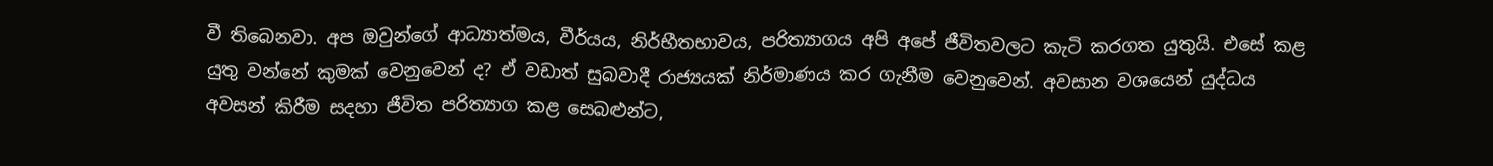වී තිබෙනවා. අප ඔවුන්ගේ ආධ්‍යාත්මය, වීර්යය, නිර්භීතභාවය, පරිත්‍යාගය අපි අපේ ජීවිතවලට කැටි කරගත යුතුයි. එසේ කළ යුතු වන්නේ කුමක් වෙනුවෙන් ද? ඒ වඩාත් සුබවාදී රාජ්‍යයක් නිර්මාණය කර ගැනීම වෙනුවෙන්. අවසාන වශයෙන් යුද්ධය අවසන් කිරීම සදහා ජීවිත පරිත්‍යාග කළ සෙබළුන්ට,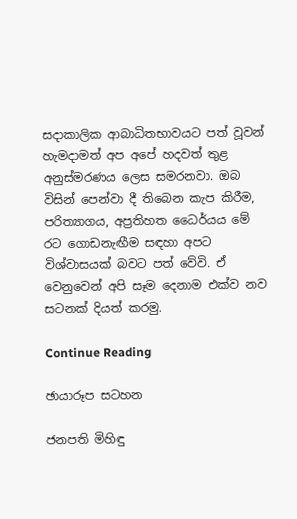සදාකාලික ආබාධිතභාවයට පත් වූවන් හැමදාමත් අප අපේ හදවත් තුළ අනුස්මරණය ලෙස සමරනවා. ඔබ විසින් පෙන්වා දී තිබෙන කැප කිරීම, පරිත්‍යාගය, අප්‍රතිහත ධෛර්යය මේ රට ගොඩනැඟීම සඳහා අපට විශ්වාසයක් බවට පත් වේවි. ඒ වෙනුවෙන් අපි සෑම දෙනාම එක්ව නව සටනක් දියත් කරමු.

Continue Reading

ඡායාරූප සටහන

ජනපති මිහිඳු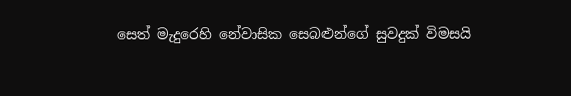සෙත් මැදුරෙහි නේවාසික සෙබළුන්ගේ සුවදුක් විමසයි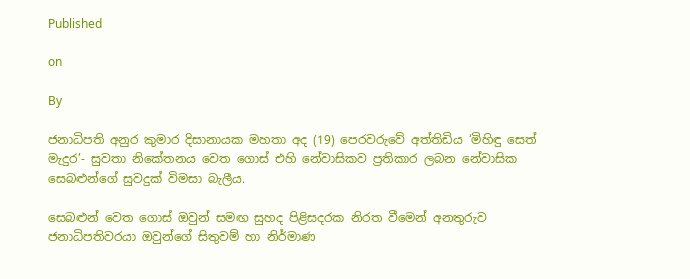Published

on

By

ජනාධිපති අනුර කුමාර දිසානායක මහතා අද (19) පෙරවරුවේ අත්තිඩිය ‘මිහිඳු සෙත් මැදුර’- සුවතා නිකේතනය වෙත ගොස් එහි නේවාසිකව ප්‍රතිකාර ලබන නේවාසික සෙබළුන්ගේ සුවදුක් විමසා බැලීය.

සෙබළුන් වෙත ගොස් ඔවුන් සමඟ සුහද පිළිසදරක නිරත වීමෙන් අනතුරුව ජනාධිපතිවරයා ඔවුන්ගේ සිතුවම් හා නිර්මාණ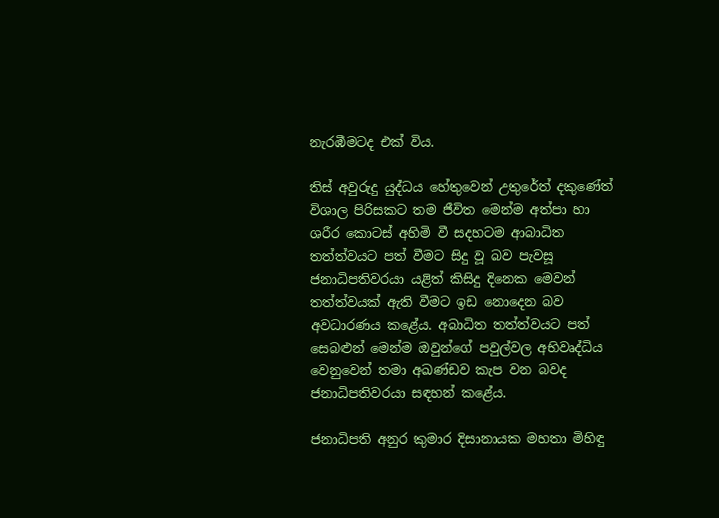නැරඹීමටද එක් විය.

තිස් අවුරුදු යුද්ධය හේතුවෙන් උතුරේත් දකුණේත් විශාල පිරිසකට තම ජීවිත මෙන්ම අත්පා හා ශරීර කොටස් අහිමි වී සදහටම ආබාධිත තත්ත්වයට පත් වීමට සිදු වූ බව පැවසූ ජනාධිපතිවරයා යළිත් කිසිදු දිනෙක මෙවන් තත්ත්වයක් ඇති වීමට ඉඩ නොදෙන බව අවධාරණය කළේය. අබාධිත තත්ත්වයට පත් සෙබළුන් මෙන්ම ඔවුන්ගේ පවුල්වල අභිවෘද්ධිය වෙනුවෙන් තමා අඛණ්ඩව කැප වන බවද ජනාධිපතිවරයා සඳහන් කළේය.

ජනාධිපති අනුර කුමාර දිසානායක මහතා මිහිඳු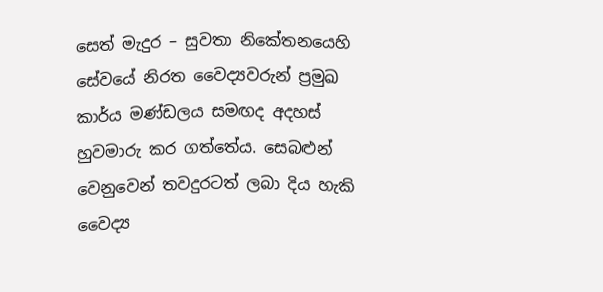සෙත් මැදුර – සුවතා නිකේතනයෙහි සේවයේ නිරත වෛද්‍යවරුන් ප්‍රමුඛ කාර්ය මණ්ඩලය සමඟද අදහස් හුවමාරු කර ගත්තේය. සෙබළුන් වෙනුවෙන් තවදුරටත් ලබා දිය හැකි වෛද්‍ය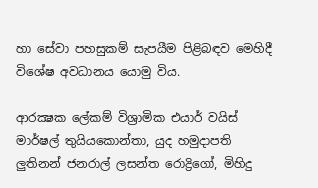හා සේවා පහසුකම් සැපයීම පිළිබඳව මෙහිදී විශේෂ අවධානය යොමු විය.

ආරක්‍ෂක ලේකම් විශ්‍රාමික එයාර් වයිස් මාර්ෂල් තුයියකොන්තා, යුද හමුදාපති ලුතිනන් ජනරාල් ලසන්ත රොද්‍රිගෝ, මිහිදු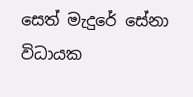සෙත් මැදුරේ සේනා විධායක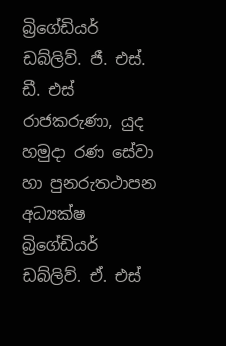බ්‍රිගේඩියර් ඩබ්ලිව්. ජී. එස්. ඩී. එස් රාජකරුණා, යුද හමුදා රණ සේවා හා පුනරුතථාපන අධ්‍යක්ෂ බ්‍රිගේඩියර් ඩබ්ලිව්. ඒ. එස්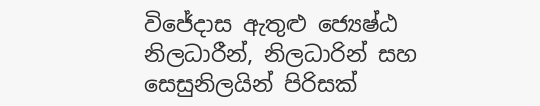විජේදාස ඇතුළු ජ්‍යෙෂ්ඨ නිලධාරීන්, නිලධාරින් සහ සෙසුනිලයින් පිරිසක්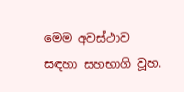මෙම අවස්ථාව සඳහා සහභාගි වූහ.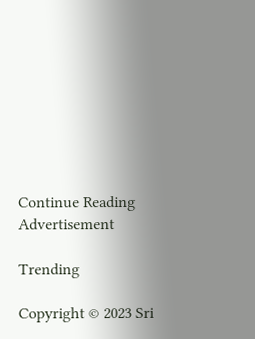Continue Reading
Advertisement

Trending

Copyright © 2023 Sri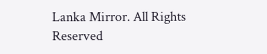Lanka Mirror. All Rights Reserved